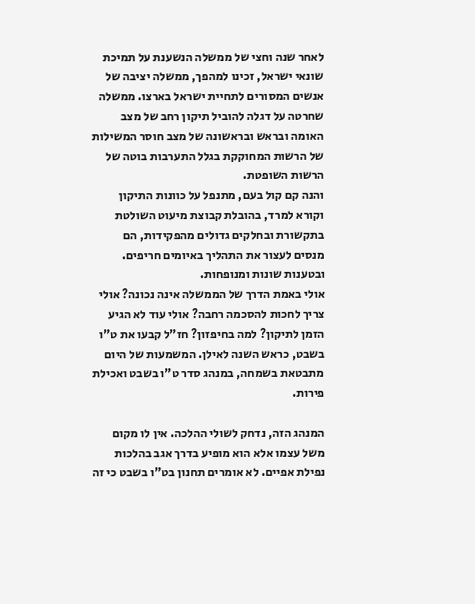לאחר שנה וחצי של ממשלה הנשענת על תמיכת שונאי ישראל, זכינו למהפך, ממשלה יציבה של אנשים המסורים לתחיית ישראל בארצו. ממשלה שחרטה על דגלה להוביל תיקון רחב של מצב האומה ובראש ובראשונה של מצב חוסר המשילות של הרשות המחוקקת בגלל התערבות בוטה של הרשות השופטת.
והנה קם קול בעם, מתנפל על כוונות התיקון וקורא למרד, בהובלת קבוצת מיעוט השולטת בתקשורת ובחלקים גדולים מהפקידות, הם מנסים לעצור את התהליך באיומים חריפים. ובטענות שונות ומנופחות.
אולי באמת הדרך של הממשלה אינה נכונה? אולי צריך לחכות להסכמה רחבה? אולי עוד לא הגיע הזמן לתיקון? למה בחיפזון? חז"ל קבעו את ט"ו בשבט, כראש השנה לאילן. המשמעות של היום מתבטאת בשמחה, במנהג סדר ט"ו בשבט ואכילת פירות.

המנהג הזה, נדחק לשולי ההלכה. אין לו מקום משל עצמו אלא הוא מופיע בדרך אגב בהלכות נפילת אפיים. לא אומרים תחנון בט"ו בשבט כי זה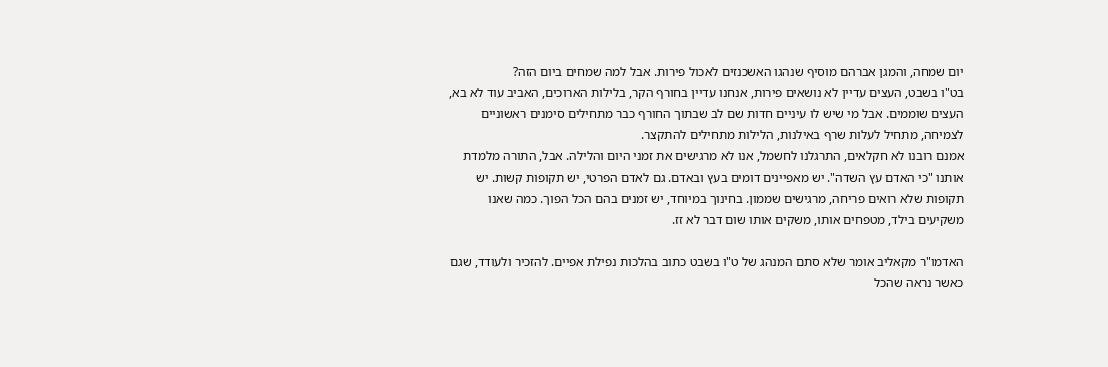יום שמחה, והמגן אברהם מוסיף שנהגו האשכנזים לאכול פירות. אבל למה שמחים ביום הזה?
בט"ו בשבט, העצים עדיין לא נושאים פירות, אנחנו עדיין בחורף הקר, בלילות הארוכים, האביב עוד לא בא, העצים שוממים. אבל מי שיש לו עיניים חדות שם לב שבתוך החורף כבר מתחילים סימנים ראשוניים לצמיחה, מתחיל לעלות שרף באילנות, הלילות מתחילים להתקצר.
אמנם רובנו לא חקלאים, התרגלנו לחשמל, אנו לא מרגישים את זמני היום והלילה. אבל, התורה מלמדת אותנו "כי האדם עץ השדה". יש מאפיינים דומים בעץ ובאדם. גם לאדם הפרטי, יש תקופות קשות. יש תקופות שלא רואים פריחה, מרגישים שממון. בחינוך במיוחד, יש זמנים בהם הכל הפוך. כמה שאנו משקיעים בילד, מטפחים אותו, משקים אותו שום דבר לא זז.

האדמו"ר מקאליב אומר שלא סתם המנהג של ט"ו בשבט כתוב בהלכות נפילת אפיים. להזכיר ולעודד, שגם כאשר נראה שהכל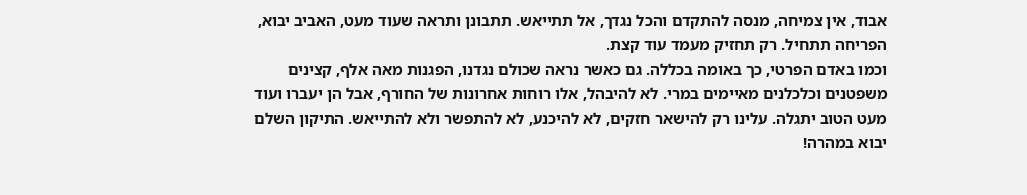אבוד, אין צמיחה, מנסה להתקדם והכל נגדך, אל תתייאש. תתבונן ותראה שעוד מעט, האביב יבוא, הפריחה תתחיל. רק תחזיק מעמד עוד קצת.
וכמו באדם הפרטי, כך באומה בכללה. גם כאשר נראה שכולם נגדנו, הפגנות מאה אלף, קצינים משפטנים וכלכלנים מאיימים במרי. לא להיבהל, אלו רוחות אחרונות של החורף, אבל הן יעברו ועוד מעט הטוב יתגלה. עלינו רק להישאר חזקים, לא להיכנע, לא להתפשר ולא להתייאש. התיקון השלם יבוא במהרה!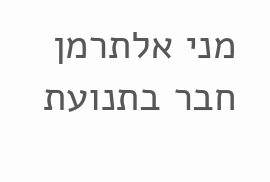מני אלתרמן חבר בתנועת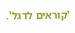'קוראים לדגל'.